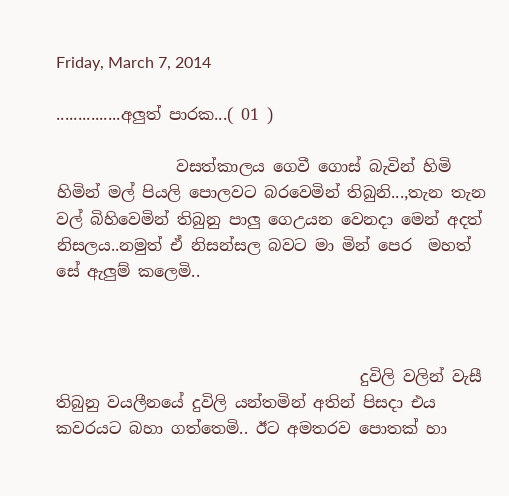Friday, March 7, 2014

...............අලුත් පාරක...( 01 )

               වසත්කාලය ගෙවී ගොස් බැවින් හිමි හිමින් මල් පියලි පොලවට බරවෙමින් තිබුනි...,තැන තැන වල් බිහිවෙමින් තිබුනු පාලු ගෙඋයන වෙනදා මෙන් අදත් නිසලය..නමුත් ඒ නිසන්සල බවට මා මින් පෙර  මහත් සේ ඇලුම් කලෙමි..



                                      දුවිලි වලින් වැසී තිබුනු වයලීනයේ දුවිලි යන්තමින් අතින් පිසදා එය කවරයට බහා ගත්තෙමි.. ඊට අමතරව පොතක් හා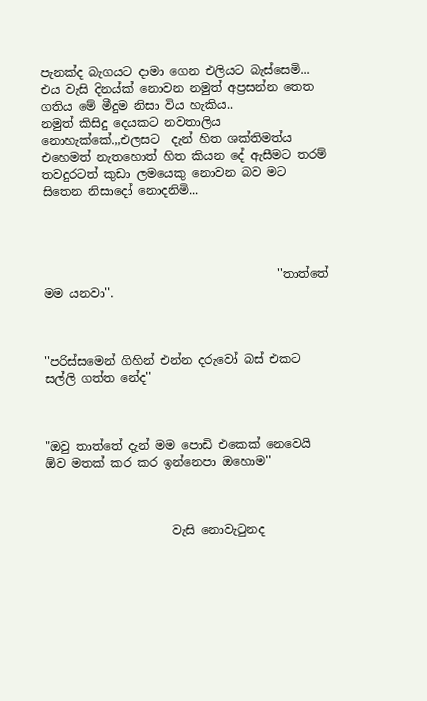පැනක්ද බැගයට දාමා ගෙන එලියට බැස්සෙමි... එය වැසි දිනය්ක් නොවන නමුත් අප්‍රසන්න තෙත ගතිය මේ මීදුම නිසා විය හැකිය..
නමුත් කිසිදු දෙයකට නවතාලිය නොහැක්කේ.,,එලසට  දැන් හිත ශක්තිමත්ය එහෙමත් නැතහොත් හිත කියන දේ ඇසීමට තරම් තවදුරටත් කුඩා ලමයෙකු නොවන බව මට සිතෙන නිසාදෝ නොදනිමි...




                                       ''තාත්තේ මම යනවා''.



''පරිස්සමෙන් ගිහින් එන්න දරුවෝ බස් එකට සල්ලි ගත්ත නේද''



"ඔවු තාත්තේ දැන් මම පොඩි එකෙක් නෙවෙයි ඕව මතක් කර කර ඉන්නෙපා ඔහොම''



                     වැසි නොවැටුනද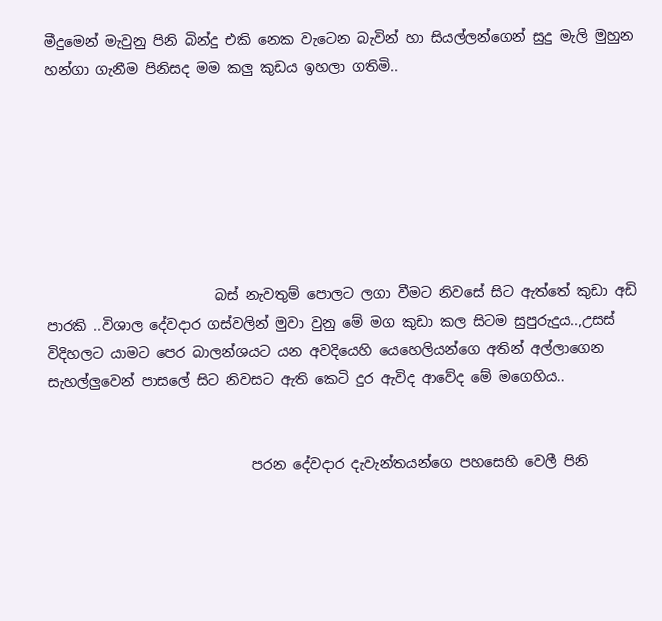මීදුමෙන් මැවුනු පිනි බින්දු එකි නෙක වැටෙන බැවින් හා සියල්ලන්ගෙන් සුදු මැලි මුහුන හන්ගා ගැනීම පිනිසද මම කලු කුඩය ඉහලා ගතිමි..







                        බස් නැවතුම් පොලට ලගා වීමට නිවසේ සිට ඇත්තේ කුඩා අඩි පාරකි ..විශාල දේවදාර ගස්වලින් මුවා වුනු මේ මග කුඩා කල සිටම සුපුරුදුය..,උසස් විදිහලට යාමට පෙර බාලන්ශයට යන අවදියෙහි යෙහෙලියන්ගෙ අතින් අල්ලාගෙන සැහල්ලුවෙන් පාසලේ සිට නිවසට ඇති කෙටි දුර ඇවිද ආවේද මේ මගෙහිය..


                             පරන දේවදාර දැවැන්තයන්ගෙ පහසෙහි වෙලී පිනි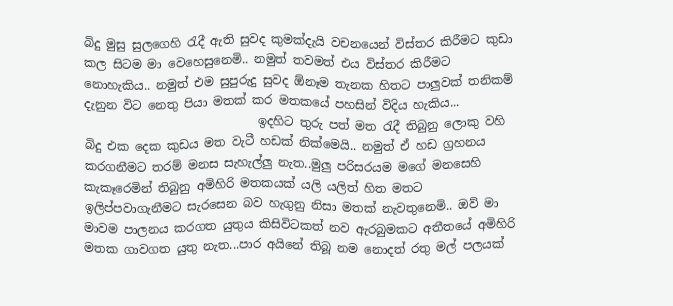බිදු මුසු සුලගෙහි රැදී ඇති සුවද කුමක්දැයි වචනයෙන් විස්තර කිරීමට කුඩා කල සිටම මා වෙහෙසුනෙමි.. නමුත් තවමත් එය විස්තර කිරීමට නොහැකිය.. නමුත් එම සුපුරුදු සුවද ඕනෑම තැනක හිතට පාලුවක් තනිකම් දැනුන විට නෙතු පියා මතක් කර මතකයේ පහසින් විදිය හැකිය...
                             ඉදහිට තුරු පත් මත රැදී තිබුනු ලොකු වහි බිදු එක දෙක කුඩය මත වැටී හඩක් නික්මෙයි.. නමුත් ඒ හඩ ග්‍රහනය කරගනීමට තරම් මනස සැහැල්ලු නැත..මුලු පරිසරයම මගේ මනසෙහි කැකෑරෙමින් තිබුනු අමිහිරි මතකයක් යලි යලිත් හිත මතට ඉලිප්පවාගැනීමට සැරසෙන බව හැගුනු නිසා මතක් නැවතුනෙමි.. ඔව් මා මාවම පාලනය කරගත යුතුය කිසිවිටකත් නව ඇරබුමකට අතීතයේ අමිහිරි මතක ගාවගත යුතු නැත...පාර අයිනේ තිබූ නම නොදත් රතු මල් පලයක්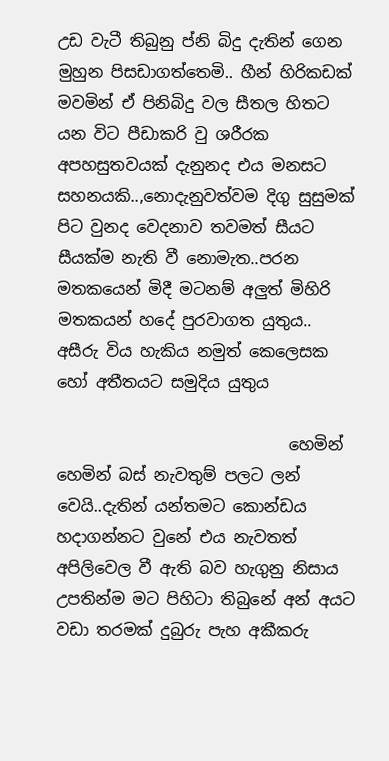උඩ වැටී තිබුනු ප්නි බිදු දැතින් ගෙන මුහුන පිසඩාගත්තෙමි.. හීන් හිරිකඩක් මවමින් ඒ පිනිබිදු වල සීතල හිතට යන විට පීඩාකරි වු ශරීරක අපහසුතවයක් දැනුනද එය මනසට සහනයකි..,නොදැනුවත්වම දිගු සුසුමක් පිට වුනද වෙදනාව තවමත් සීයට සීයක්ම නැති වී නොමැත..පරන මතකයෙන් මිදී මටනම් අලුත් මිහිරි මතකයන් හදේ පුරවාගත යුතුය.. අසීරු විය හැකිය නමුත් කෙලෙසක හෝ අතීතයට සමුදිය යුතුය

                             හෙමින් හෙමින් බස් නැවතුම් පලට ලන් වෙයි..දැතින් යන්තමට කොන්ඩය හදාගන්නට වුනේ එය නැවතත් අපිලිවෙල වී ඇති බව හැගුනු නිසාය උපතින්ම මට පිහිටා තිබුනේ අන් අයට වඩා තරමක් දුබුරු පැහ අකීකරු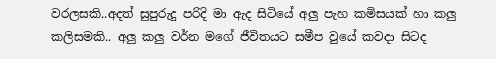වරලසකි..අදත් සුපුරුදු පරිදි මා ඇද සිටියේ අලු පැහ කමිසයක් හා කලු කලිසමකි.. අලු කලු වර්න මගේ ජීවිතයට සමීප වුයේ කවදා සිටද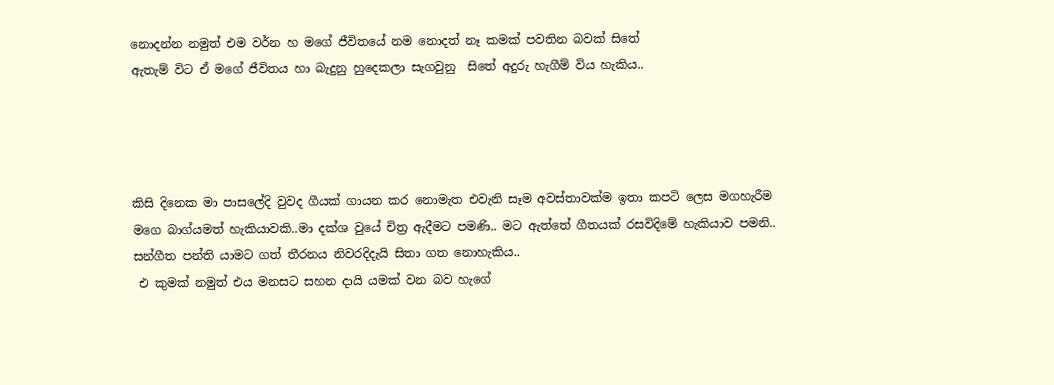නොදන්න නමුත් එම වර්න හ මගේ ජීවිතයේ නම නොදත් නෑ කමක් පවතින බවක් සිතේ
ඇතැම් විට ඒ මගේ ජීවිතය හා බැදුනු හුදෙකලා සැගවුනු  සිතේ අදුරු හැගීම් විය හැකිය..




කිසි දිනෙක මා පාසලේදි වුවද ගීයක් ගායන කර නොමැත එවැනි සෑම අවස්තාවක්ම ඉතා කපටි ලෙස මගහැරීම මගෙ බාග්යමත් හැකියාවකි..මා දක්ශ වුයේ චිත්‍ර ඇදීමට පමණි.. මට ඇත්තේ ගීතයක් රසවිදිමේ හැකියාව පමනි.. සන්ගීත පන්ති යාමට ගත් තීරනය නිවරදිදැයි සිතා ගත නොහැකිය..
 එ කුමක් නමුත් එය මනසට සහන දායි යමක් වන බව හැගේ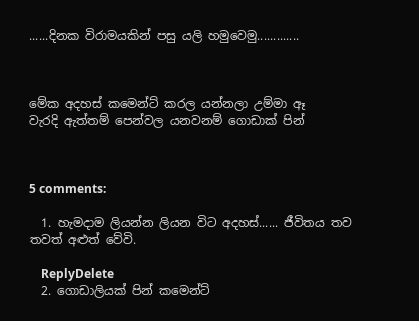......දිනක විරාමයකින් පසු යලි හමුවෙමු.............



මේක අදහස් කමෙන්ට් කරල යන්නලා උම්මා ඈ
වැරදි ඇත්තම් පෙන්වල යනවනම් ගොඩාක් පින්



5 comments:

  1. හැමදාම ලියන්න ලියන විට අදහස්...... ජීවිතය තව තවත් අළුත් වේවි.

    ReplyDelete
  2. ගොඩාලියක් පින් කමෙන්ට්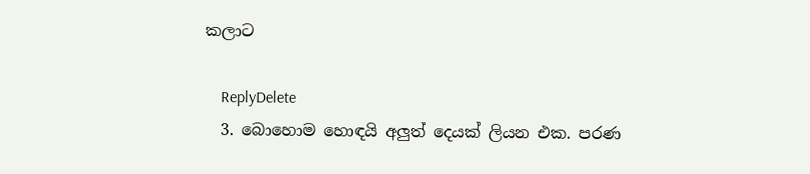කලාට

    ReplyDelete
  3. බොහොම හොඳයි අලුත් දෙයක් ලියන එක. පරණ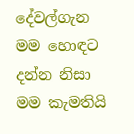දේවල්ගැන මම හොඳට දන්න නිසා මම කැමතියි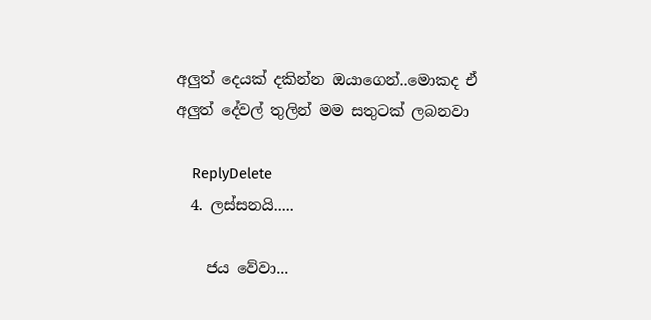අලුත් දෙයක් දකින්න ඔයාගෙන්..මොකද ඒ අලුත් දේවල් තුලින් මම සතුටක් ලබනවා

    ReplyDelete
  4. ලස්සනයි.....

    ජය වේවා...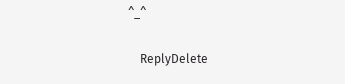^_^

    ReplyDelete